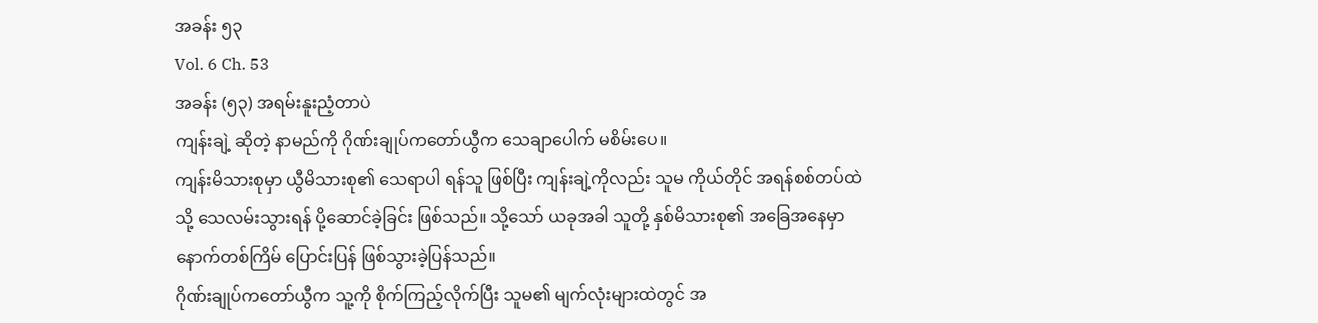အခန်း ၅၃
Vol. 6 Ch. 53
အခန်း (၅၃) အရမ်းနူးညံ့တာပဲ
ကျန်းချဲ့ ဆိုတဲ့ နာမည်ကို ဂိုဏ်းချုပ်ကတော်ယွီက သေချာပေါက် မစိမ်းပေ။
ကျန်းမိသားစုမှာ ယွီမိသားစု၏ သေရာပါ ရန်သူ ဖြစ်ပြီး ကျန်းချဲ့ကိုလည်း သူမ ကိုယ်တိုင် အရန်စစ်တပ်ထဲသို့ သေလမ်းသွားရန် ပို့ဆောင်ခဲ့ခြင်း ဖြစ်သည်။ သို့သော် ယခုအခါ သူတို့ နှစ်မိသားစု၏ အခြေအနေမှာ နောက်တစ်ကြိမ် ပြောင်းပြန် ဖြစ်သွားခဲ့ပြန်သည်။
ဂိုဏ်းချုပ်ကတော်ယွီက သူ့ကို စိုက်ကြည့်လိုက်ပြီး သူမ၏ မျက်လုံးများထဲတွင် အ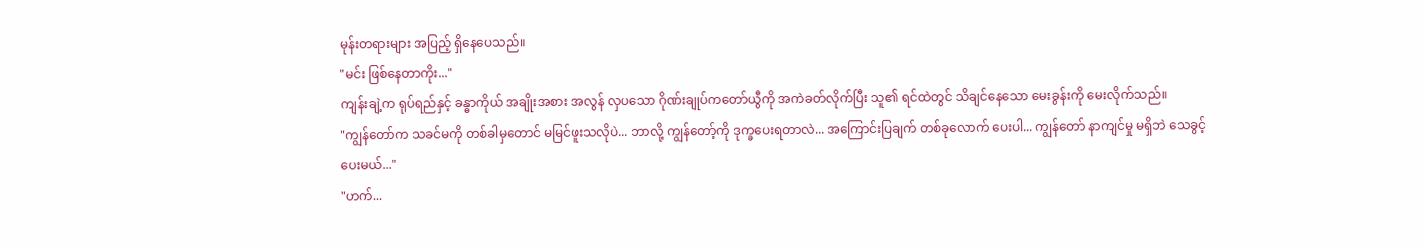မုန်းတရားများ အပြည့် ရှိနေပေသည်။
"မင်း ဖြစ်နေတာကိုး..."
ကျန်းချဲ့က ရုပ်ရည်နှင့် ခန္ဓာကိုယ် အချိုးအစား အလွန် လှပသော ဂိုဏ်းချုပ်ကတော်ယွီကို အကဲခတ်လိုက်ပြီး သူ၏ ရင်ထဲတွင် သိချင်နေသော မေးခွန်းကို မေးလိုက်သည်။
"ကျွန်တော်က သခင်မကို တစ်ခါမှတောင် မမြင်ဖူးသလိုပဲ... ဘာလို့ ကျွန်တော့်ကို ဒုက္ခပေးရတာလဲ... အကြောင်းပြချက် တစ်ခုလောက် ပေးပါ... ကျွန်တော် နာကျင်မှု မရှိဘဲ သေခွင့်ပေးမယ်..."
"ဟက်...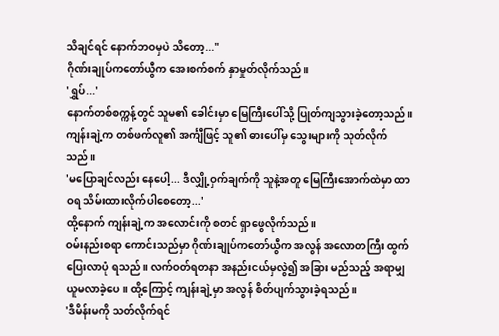သိချင်ရင် နောက်ဘဝမှပဲ သိတော့..."
ဂိုဏ်းချုပ်ကတော်ယွီက အေးစက်စက် နှာမှုတ်လိုက်သည်။
'ရွှပ်...'
နောက်တစ်စက္ကန့်တွင် သူမ၏ ခေါင်းမှာ မြေကြီးပေါ်သို့ ပြုတ်ကျသွားခဲ့တော့သည်။
ကျန်းချဲ့က တစ်ဖက်လူ၏ အင်္ကျီဖြင့် သူ၏ ဓားပေါ်မှ သွေးများကို သုတ်လိုက်သည်။
'မပြောချင်လည်း နေပေါ့... ဒီလျှို့ဝှက်ချက်ကို သူနဲ့အတူ မြေကြီးအောက်ထဲမှာ ထာဝရ သိမ်းထားလိုက်ပါစေတော့...'
ထို့နောက် ကျန်းချဲ့က အလောင်းကို စတင် ရှာဖွေလိုက်သည်။
ဝမ်းနည်းစရာ ကောင်းသည်မှာ ဂိုဏ်းချုပ်ကတော်ယွီက အလွန် အလောတကြီး ထွက်ပြေးလာပုံ ရသည်။ လက်ဝတ်ရတနာ အနည်းငယ်မှလွဲ၍ အခြား မည်သည့် အရာမျှ ယူမလာခဲ့ပေ။ ထို့ကြောင့် ကျန်းချဲ့မှာ အလွန် စိတ်ပျက်သွားခဲ့ရသည်။
'ဒီမိန်းမကို သတ်လိုက်ရင်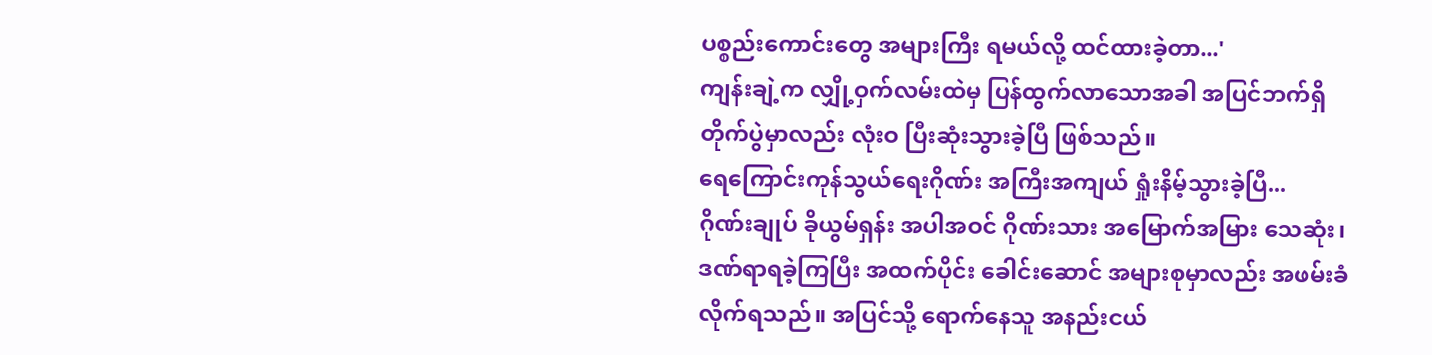ပစ္စည်းကောင်းတွေ အများကြီး ရမယ်လို့ ထင်ထားခဲ့တာ...'
ကျန်းချဲ့က လျှို့ဝှက်လမ်းထဲမှ ပြန်ထွက်လာသောအခါ အပြင်ဘက်ရှိ တိုက်ပွဲမှာလည်း လုံးဝ ပြီးဆုံးသွားခဲ့ပြီ ဖြစ်သည်။
ရေကြောင်းကုန်သွယ်ရေးဂိုဏ်း အကြီးအကျယ် ရှုံးနိမ့်သွားခဲ့ပြီ...
ဂိုဏ်းချုပ် ခိုယွမ်ရှန်း အပါအဝင် ဂိုဏ်းသား အမြောက်အမြား သေဆုံး၊ ဒဏ်ရာရခဲ့ကြပြီး အထက်ပိုင်း ခေါင်းဆောင် အများစုမှာလည်း အဖမ်းခံလိုက်ရသည်။ အပြင်သို့ ရောက်နေသူ အနည်းငယ်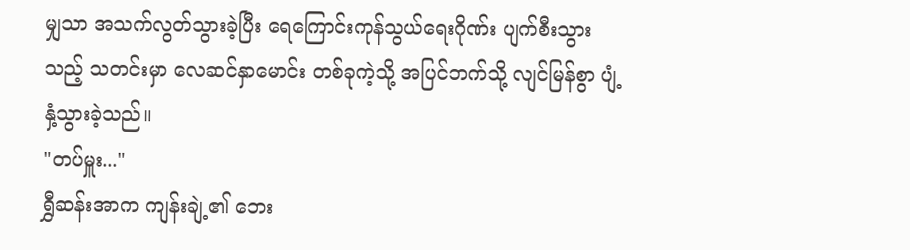မျှသာ အသက်လွတ်သွားခဲ့ပြီး ရေကြောင်းကုန်သွယ်ရေးဂိုဏ်း ပျက်စီးသွားသည့် သတင်းမှာ လေဆင်နှာမောင်း တစ်ခုကဲ့သို့ အပြင်ဘက်သို့ လျင်မြန်စွာ ပျံ့နှံ့သွားခဲ့သည်။
"တပ်မှူး..."
ရွှီဆန်းအာက ကျန်းချဲ့၏ ဘေး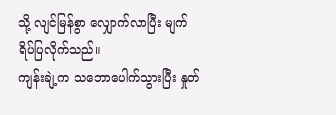သို့ လျင်မြန်စွာ လျှောက်လာပြီး မျက်ရိပ်ပြလိုက်သည်။
ကျန်းချဲ့က သဘောပေါက်သွားပြီး နှုတ်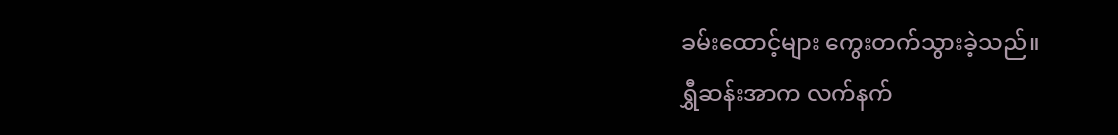ခမ်းထောင့်များ ကွေးတက်သွားခဲ့သည်။
ရွှီဆန်းအာက လက်နက်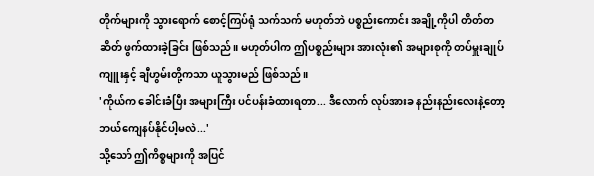တိုက်များကို သွားရောက် စောင့်ကြပ်ရုံ သက်သက် မဟုတ်ဘဲ ပစ္စည်းကောင်း အချို့ကိုပါ တိတ်တဆိတ် ဖွက်ထားခဲ့ခြင်း ဖြစ်သည်။ မဟုတ်ပါက ဤပစ္စည်းများ အားလုံး၏ အများစုကို တပ်မှူးချုပ်ကျူးနှင့် ချီဟွမ်းတို့ကသာ ယူသွားမည် ဖြစ်သည်။
'ကိုယ်က ခေါင်းခံပြီး အများကြီး ပင်ပန်းခံထားရတာ... ဒီလောက် လုပ်အားခ နည်းနည်းလေးနဲ့တော့ ဘယ်ကျေနပ်နိုင်ပါ့မလဲ...'
သို့သော် ဤကိစ္စများကို အပြင်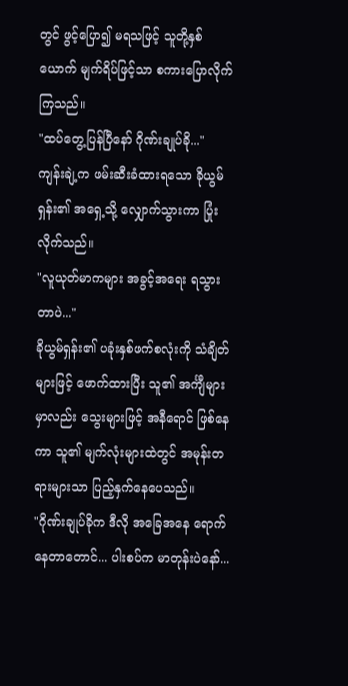တွင် ဖွင့်ပြော၍ မရသဖြင့် သူတို့နှစ်ယောက် မျက်ရိပ်ဖြင့်သာ စကားပြောလိုက်ကြသည်။
"ထပ်တွေ့ပြန်ပြီနော် ဂိုဏ်းချုပ်ခို..."
ကျန်းချဲ့က ဖမ်းဆီးခံထားရသော ခိုယွမ်ရှန်း၏ အရှေ့သို့ လျှောက်သွားကာ ပြုံးလိုက်သည်။
"လူယုတ်မာကများ အခွင့်အရေး ရသွားတာပဲ..."
ခိုယွမ်ရှန်း၏ ပခုံးနှစ်ဖက်စလုံးကို သံချိတ်များဖြင့် ဖောက်ထားပြီး သူ၏ အင်္ကျီများမှာလည်း သွေးများဖြင့် အနီရောင် ဖြစ်နေကာ သူ၏ မျက်လုံးများထဲတွင် အမုန်းတရားများသာ ပြည့်နှက်နေပေသည်။
"ဂိုဏ်းချုပ်ခိုက ဒီလို အခြေအနေ ရောက်နေတာတောင်... ပါးစပ်က မာတုန်းပဲနော်...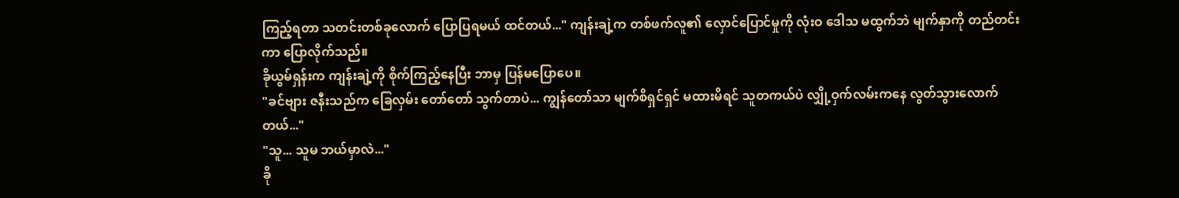ကြည့်ရတာ သတင်းတစ်ခုလောက် ပြောပြရမယ် ထင်တယ်..." ကျန်းချဲ့က တစ်ဖက်လူ၏ လှောင်ပြောင်မှုကို လုံးဝ ဒေါသ မထွက်ဘဲ မျက်နှာကို တည်တင်းကာ ပြောလိုက်သည်။
ခိုယွမ်ရှန်းက ကျန်းချဲ့ကို စိုက်ကြည့်နေပြီး ဘာမှ ပြန်မပြောပေ။
"ခင်ဗျား ဇနီးသည်က ခြေလှမ်း တော်တော် သွက်တာပဲ... ကျွန်တော်သာ မျက်စိရှင်ရှင် မထားမိရင် သူတကယ်ပဲ လျှို့ဝှက်လမ်းကနေ လွတ်သွားလောက်တယ်..."
"သူ... သူမ ဘယ်မှာလဲ..."
ခို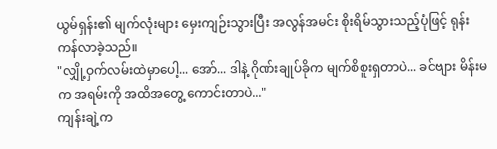ယွမ်ရှန်း၏ မျက်လုံးများ မှေးကျဉ်းသွားပြီး အလွန်အမင်း စိုးရိမ်သွားသည့်ပုံဖြင့် ရုန်းကန်လာခဲ့သည်။
"လျှို့ဝှက်လမ်းထဲမှာပေါ့... အော်... ဒါနဲ့ ဂိုဏ်းချုပ်ခိုက မျက်စိစူးရှတာပဲ... ခင်ဗျား မိန်းမက အရမ်းကို အထိအတွေ့ ကောင်းတာပဲ..."
ကျန်းချဲ့က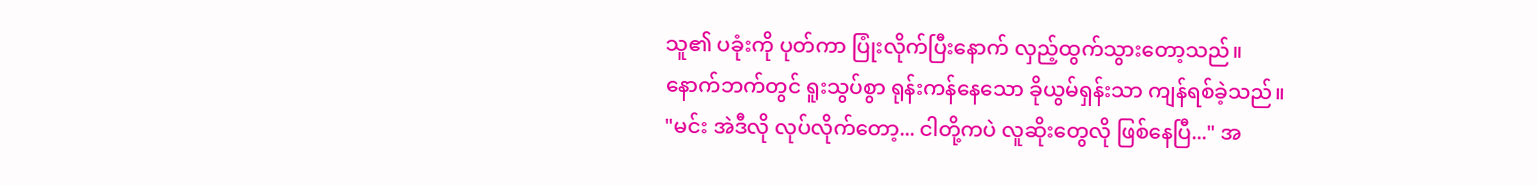သူ၏ ပခုံးကို ပုတ်ကာ ပြုံးလိုက်ပြီးနောက် လှည့်ထွက်သွားတော့သည်။
နောက်ဘက်တွင် ရူးသွပ်စွာ ရုန်းကန်နေသော ခိုယွမ်ရှန်းသာ ကျန်ရစ်ခဲ့သည်။
"မင်း အဲဒီလို လုပ်လိုက်တော့... ငါတို့ကပဲ လူဆိုးတွေလို ဖြစ်နေပြီ..." အ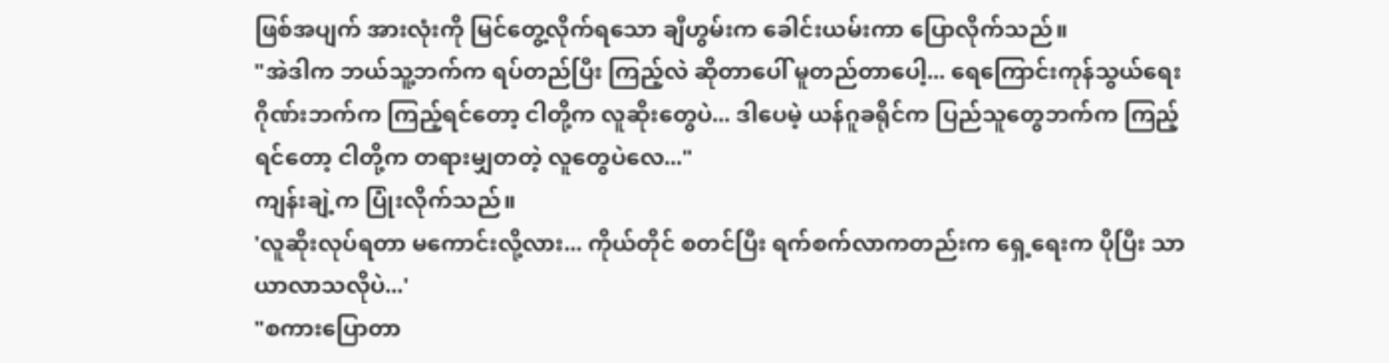ဖြစ်အပျက် အားလုံးကို မြင်တွေ့လိုက်ရသော ချီဟွမ်းက ခေါင်းယမ်းကာ ပြောလိုက်သည်။
"အဲဒါက ဘယ်သူ့ဘက်က ရပ်တည်ပြီး ကြည့်လဲ ဆိုတာပေါ် မူတည်တာပေါ့... ရေကြောင်းကုန်သွယ်ရေးဂိုဏ်းဘက်က ကြည့်ရင်တော့ ငါတို့က လူဆိုးတွေပဲ... ဒါပေမဲ့ ယန်ဂူခရိုင်က ပြည်သူတွေဘက်က ကြည့်ရင်တော့ ငါတို့က တရားမျှတတဲ့ လူတွေပဲလေ..."
ကျန်းချဲ့က ပြုံးလိုက်သည်။
'လူဆိုးလုပ်ရတာ မကောင်းလို့လား... ကိုယ်တိုင် စတင်ပြီး ရက်စက်လာကတည်းက ရှေ့ရေးက ပိုပြီး သာယာလာသလိုပဲ...'
"စကားပြောတာ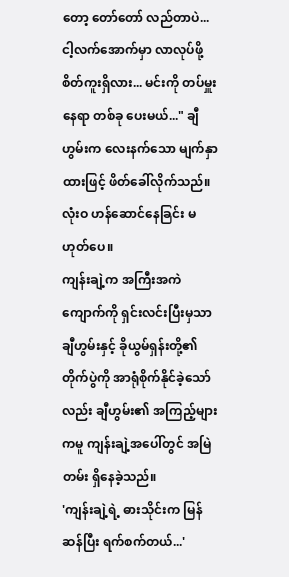တော့ တော်တော် လည်တာပဲ... ငါ့လက်အောက်မှာ လာလုပ်ဖို့ စိတ်ကူးရှိလား... မင်းကို တပ်မှူး နေရာ တစ်ခု ပေးမယ်..." ချီဟွမ်းက လေးနက်သော မျက်နှာထားဖြင့် ဖိတ်ခေါ်လိုက်သည်။ လုံးဝ ဟန်ဆောင်နေခြင်း မဟုတ်ပေ။
ကျန်းချဲ့က အကြီးအကဲကျောက်ကို ရှင်းလင်းပြီးမှသာ ချီဟွမ်းနှင့် ခိုယွမ်ရှန်းတို့၏ တိုက်ပွဲကို အာရုံစိုက်နိုင်ခဲ့သော်လည်း ချီဟွမ်း၏ အကြည့်များကမူ ကျန်းချဲ့အပေါ်တွင် အမြဲတမ်း ရှိနေခဲ့သည်။
'ကျန်းချဲ့ရဲ့ ဓားသိုင်းက မြန်ဆန်ပြီး ရက်စက်တယ်...'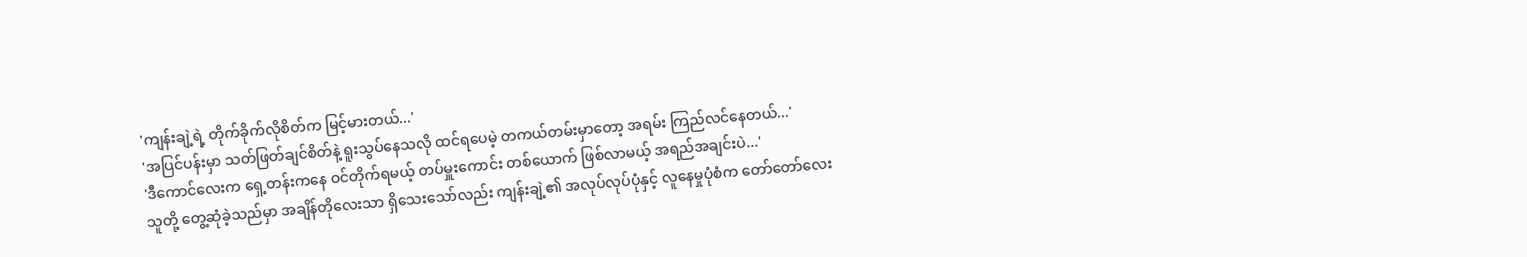'ကျန်းချဲ့ရဲ့ တိုက်ခိုက်လိုစိတ်က မြင့်မားတယ်...'
'အပြင်ပန်းမှာ သတ်ဖြတ်ချင်စိတ်နဲ့ ရူးသွပ်နေသလို ထင်ရပေမဲ့ တကယ်တမ်းမှာတော့ အရမ်း ကြည်လင်နေတယ်...'
'ဒီကောင်လေးက ရှေ့တန်းကနေ ဝင်တိုက်ရမယ့် တပ်မှူးကောင်း တစ်ယောက် ဖြစ်လာမယ့် အရည်အချင်းပဲ...'
သူတို့ တွေ့ဆုံခဲ့သည်မှာ အချိန်တိုလေးသာ ရှိသေးသော်လည်း ကျန်းချဲ့၏ အလုပ်လုပ်ပုံနှင့် လူနေမှုပုံစံက တော်တော်လေး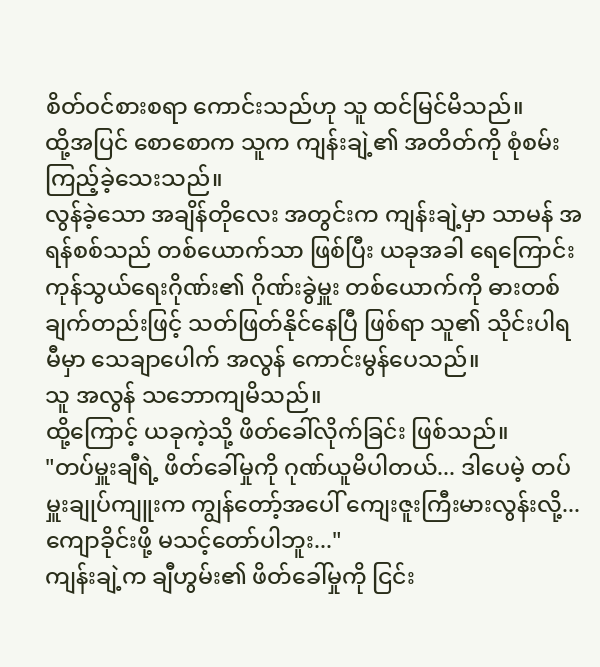စိတ်ဝင်စားစရာ ကောင်းသည်ဟု သူ ထင်မြင်မိသည်။
ထို့အပြင် စောစောက သူက ကျန်းချဲ့၏ အတိတ်ကို စုံစမ်းကြည့်ခဲ့သေးသည်။
လွန်ခဲ့သော အချိန်တိုလေး အတွင်းက ကျန်းချဲ့မှာ သာမန် အရန်စစ်သည် တစ်ယောက်သာ ဖြစ်ပြီး ယခုအခါ ရေကြောင်းကုန်သွယ်ရေးဂိုဏ်း၏ ဂိုဏ်းခွဲမှူး တစ်ယောက်ကို ဓားတစ်ချက်တည်းဖြင့် သတ်ဖြတ်နိုင်နေပြီ ဖြစ်ရာ သူ၏ သိုင်းပါရမီမှာ သေချာပေါက် အလွန် ကောင်းမွန်ပေသည်။
သူ အလွန် သဘောကျမိသည်။
ထို့ကြောင့် ယခုကဲ့သို့ ဖိတ်ခေါ်လိုက်ခြင်း ဖြစ်သည်။
"တပ်မှူးချီရဲ့ ဖိတ်ခေါ်မှုကို ဂုဏ်ယူမိပါတယ်... ဒါပေမဲ့ တပ်မှူးချုပ်ကျူးက ကျွန်တော့်အပေါ် ကျေးဇူးကြီးမားလွန်းလို့... ကျောခိုင်းဖို့ မသင့်တော်ပါဘူး..."
ကျန်းချဲ့က ချီဟွမ်း၏ ဖိတ်ခေါ်မှုကို ငြင်း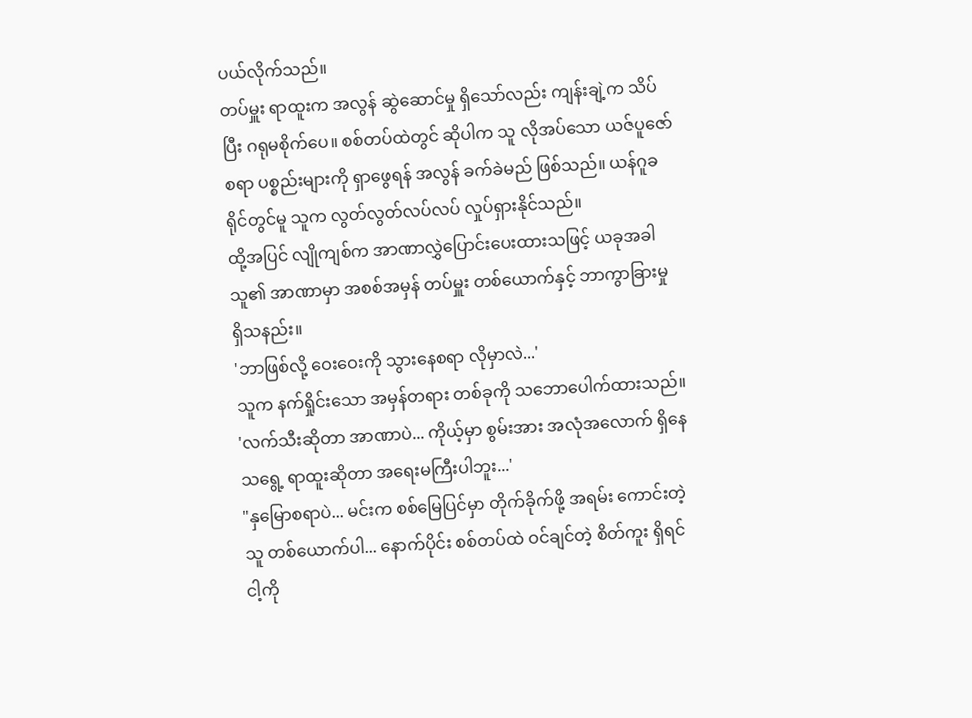ပယ်လိုက်သည်။
တပ်မှူး ရာထူးက အလွန် ဆွဲဆောင်မှု ရှိသော်လည်း ကျန်းချဲ့က သိပ်ပြီး ဂရုမစိုက်ပေ။ စစ်တပ်ထဲတွင် ဆိုပါက သူ လိုအပ်သော ယဇ်ပူဇော်စရာ ပစ္စည်းများကို ရှာဖွေရန် အလွန် ခက်ခဲမည် ဖြစ်သည်။ ယန်ဂူခရိုင်တွင်မူ သူက လွတ်လွတ်လပ်လပ် လှုပ်ရှားနိုင်သည်။
ထို့အပြင် လျိုကျစ်က အာဏာလွှဲပြောင်းပေးထားသဖြင့် ယခုအခါ သူ၏ အာဏာမှာ အစစ်အမှန် တပ်မှူး တစ်ယောက်နှင့် ဘာကွာခြားမှု ရှိသနည်း။
'ဘာဖြစ်လို့ ဝေးဝေးကို သွားနေစရာ လိုမှာလဲ...'
သူက နက်ရှိုင်းသော အမှန်တရား တစ်ခုကို သဘောပေါက်ထားသည်။
'လက်သီးဆိုတာ အာဏာပဲ... ကိုယ့်မှာ စွမ်းအား အလုံအလောက် ရှိနေသရွေ့ ရာထူးဆိုတာ အရေးမကြီးပါဘူး...'
"နှမြောစရာပဲ... မင်းက စစ်မြေပြင်မှာ တိုက်ခိုက်ဖို့ အရမ်း ကောင်းတဲ့ သူ တစ်ယောက်ပါ... နောက်ပိုင်း စစ်တပ်ထဲ ဝင်ချင်တဲ့ စိတ်ကူး ရှိရင် ငါ့ကို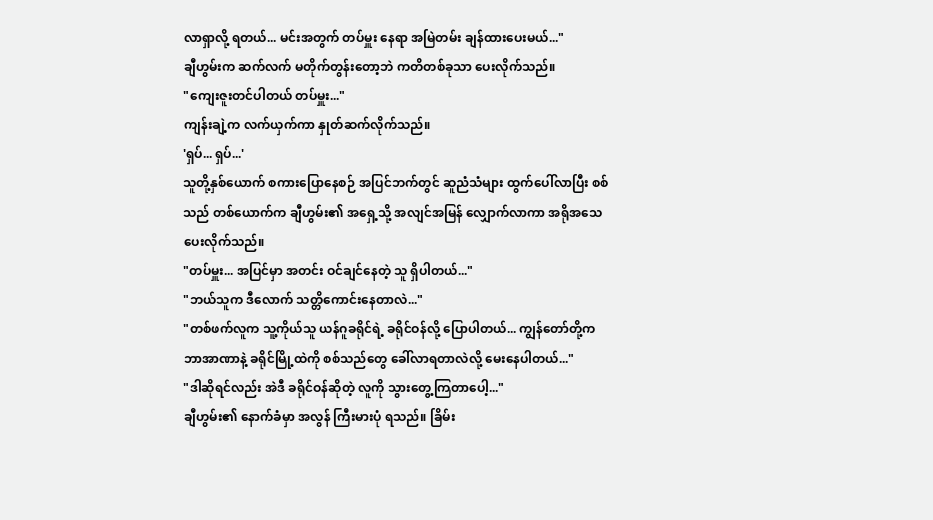လာရှာလို့ ရတယ်... မင်းအတွက် တပ်မှူး နေရာ အမြဲတမ်း ချန်ထားပေးမယ်..."
ချီဟွမ်းက ဆက်လက် မတိုက်တွန်းတော့ဘဲ ကတိတစ်ခုသာ ပေးလိုက်သည်။
"ကျေးဇူးတင်ပါတယ် တပ်မှူး..."
ကျန်းချဲ့က လက်ယှက်ကာ နှုတ်ဆက်လိုက်သည်။
'ရှပ်... ရှပ်...'
သူတို့နှစ်ယောက် စကားပြောနေစဉ် အပြင်ဘက်တွင် ဆူညံသံများ ထွက်ပေါ်လာပြီး စစ်သည် တစ်ယောက်က ချီဟွမ်း၏ အရှေ့သို့ အလျင်အမြန် လျှောက်လာကာ အရိုအသေပေးလိုက်သည်။
"တပ်မှူး... အပြင်မှာ အတင်း ဝင်ချင်နေတဲ့ သူ ရှိပါတယ်..."
"ဘယ်သူက ဒီလောက် သတ္တိကောင်းနေတာလဲ..."
"တစ်ဖက်လူက သူ့ကိုယ်သူ ယန်ဂူခရိုင်ရဲ့ ခရိုင်ဝန်လို့ ပြောပါတယ်... ကျွန်တော်တို့က ဘာအာဏာနဲ့ ခရိုင်မြို့ထဲကို စစ်သည်တွေ ခေါ်လာရတာလဲလို့ မေးနေပါတယ်..."
"ဒါဆိုရင်လည်း အဲဒီ ခရိုင်ဝန်ဆိုတဲ့ လူကို သွားတွေ့ကြတာပေါ့..."
ချီဟွမ်း၏ နောက်ခံမှာ အလွန် ကြီးမားပုံ ရသည်။ ခြိမ်း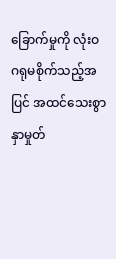ခြောက်မှုကို လုံးဝ ဂရုမစိုက်သည့်အပြင် အထင်သေးစွာ နှာမှုတ်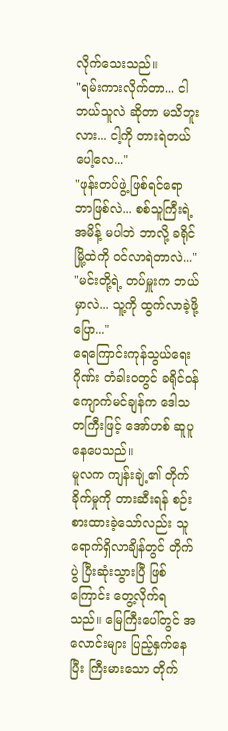လိုက်သေးသည်။
"ရမ်းကားလိုက်တာ... ငါ ဘယ်သူလဲ ဆိုတာ မသိဘူးလား... ငါ့ကို တားရဲတယ်ပေါ့လေ..."
"ဖုန်းတပ်ဖွဲ့ ဖြစ်ရင်ရော ဘာဖြစ်လဲ... စစ်သူကြီးရဲ့ အမိန့် မပါဘဲ ဘာလို့ ခရိုင်မြို့ထဲကို ဝင်လာရဲတာလဲ..."
"မင်းတို့ရဲ့ တပ်မှူးက ဘယ်မှာလဲ... သူ့ကို ထွက်လာခဲ့ဖို့ ပြော..."
ရေကြောင်းကုန်သွယ်ရေးဂိုဏ်း တံခါးဝတွင် ခရိုင်ဝန်ကျောက်မင်ချန်က ဒေါသတကြီးဖြင့် အော်ဟစ် ဆူပူနေပေသည်။
မူလက ကျန်းချဲ့၏ တိုက်ခိုက်မှုကို တားဆီးရန် စဉ်းစားထားခဲ့သော်လည်း သူ ရောက်ရှိလာချိန်တွင် တိုက်ပွဲ ပြီးဆုံးသွားပြီ ဖြစ်ကြောင်း တွေ့လိုက်ရသည်။ မြေကြီးပေါ်တွင် အလောင်းများ ပြည့်နှက်နေပြီး ကြီးမားသော တိုက်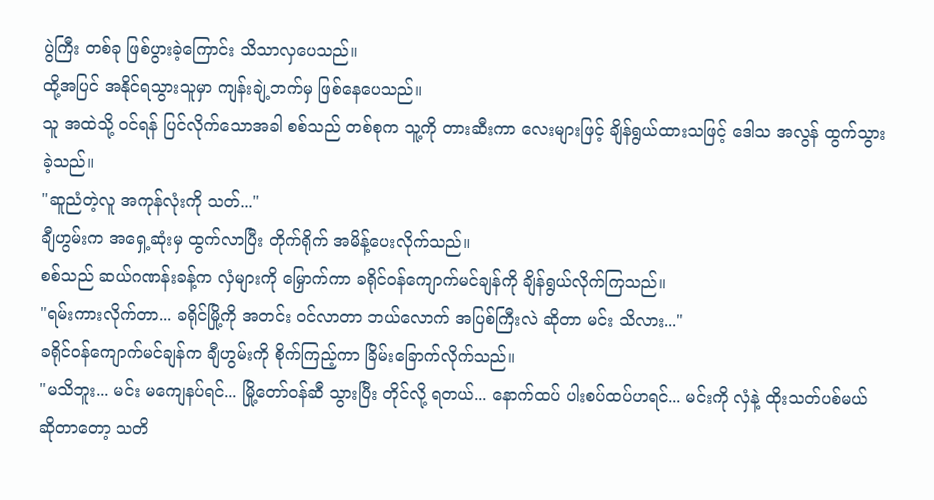ပွဲကြီး တစ်ခု ဖြစ်ပွားခဲ့ကြောင်း သိသာလှပေသည်။
ထို့အပြင် အနိုင်ရသွားသူမှာ ကျန်းချဲ့ဘက်မှ ဖြစ်နေပေသည်။
သူ အထဲသို့ ဝင်ရန် ပြင်လိုက်သောအခါ စစ်သည် တစ်စုက သူ့ကို တားဆီးကာ လေးများဖြင့် ချိန်ရွယ်ထားသဖြင့် ဒေါသ အလွန် ထွက်သွားခဲ့သည်။
"ဆူညံတဲ့လူ အကုန်လုံးကို သတ်..."
ချီဟွမ်းက အရှေ့ဆုံးမှ ထွက်လာပြီး တိုက်ရိုက် အမိန့်ပေးလိုက်သည်။
စစ်သည် ဆယ်ဂဏန်းခန့်က လှံများကို မြှောက်ကာ ခရိုင်ဝန်ကျောက်မင်ချန်ကို ချိန်ရွယ်လိုက်ကြသည်။
"ရမ်းကားလိုက်တာ... ခရိုင်မြို့ကို အတင်း ဝင်လာတာ ဘယ်လောက် အပြစ်ကြီးလဲ ဆိုတာ မင်း သိလား..."
ခရိုင်ဝန်ကျောက်မင်ချန်က ချီဟွမ်းကို စိုက်ကြည့်ကာ ခြိမ်းခြောက်လိုက်သည်။
"မသိဘူး... မင်း မကျေနပ်ရင်... မြို့တော်ဝန်ဆီ သွားပြီး တိုင်လို့ ရတယ်... နောက်ထပ် ပါးစပ်ထပ်ဟရင်... မင်းကို လှံနဲ့ ထိုးသတ်ပစ်မယ် ဆိုတာတော့ သတိ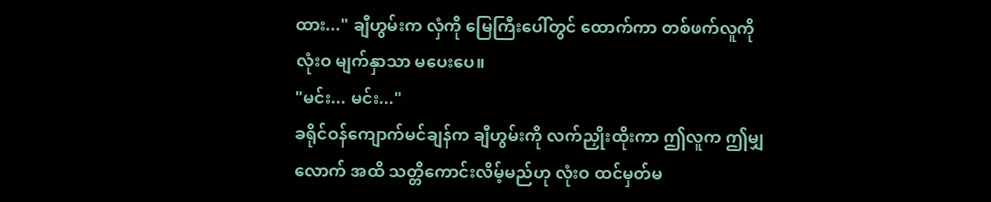ထား..." ချီဟွမ်းက လှံကို မြေကြီးပေါ်တွင် ထောက်ကာ တစ်ဖက်လူကို လုံးဝ မျက်နှာသာ မပေးပေ။
"မင်း... မင်း..."
ခရိုင်ဝန်ကျောက်မင်ချန်က ချီဟွမ်းကို လက်ညှိုးထိုးကာ ဤလူက ဤမျှလောက် အထိ သတ္တိကောင်းလိမ့်မည်ဟု လုံးဝ ထင်မှတ်မ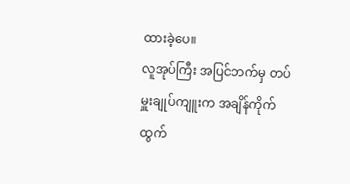ထားခဲ့ပေ။
လူအုပ်ကြီး အပြင်ဘက်မှ တပ်မှူးချုပ်ကျူးက အချိန်ကိုက် ထွက်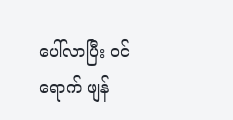ပေါ်လာပြီး ဝင်ရောက် ဖျန်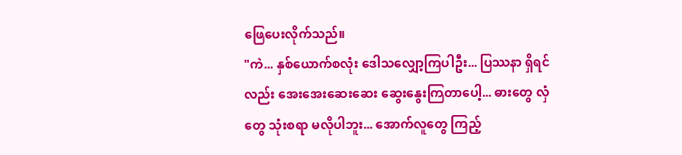ဖြေပေးလိုက်သည်။
"ကဲ... နှစ်ယောက်စလုံး ဒေါသလျှော့ကြပါဦး... ပြဿနာ ရှိရင်လည်း အေးအေးဆေးဆေး ဆွေးနွေးကြတာပေါ့... ဓားတွေ လှံတွေ သုံးစရာ မလိုပါဘူး... အောက်လူတွေ ကြည့်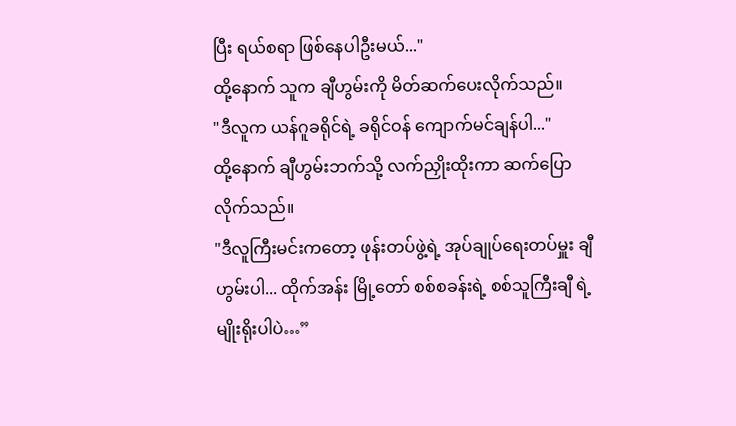ပြီး ရယ်စရာ ဖြစ်နေပါဦးမယ်..."
ထို့နောက် သူက ချီဟွမ်းကို မိတ်ဆက်ပေးလိုက်သည်။
"ဒီလူက ယန်ဂူခရိုင်ရဲ့ ခရိုင်ဝန် ကျောက်မင်ချန်ပါ..."
ထို့နောက် ချီဟွမ်းဘက်သို့ လက်ညှိုးထိုးကာ ဆက်ပြောလိုက်သည်။
"ဒီလူကြီးမင်းကတော့ ဖုန်းတပ်ဖွဲ့ရဲ့ အုပ်ချုပ်ရေးတပ်မှူး ချီဟွမ်းပါ... ထိုက်အန်း မြို့တော် စစ်စခန်းရဲ့ စစ်သူကြီးချီ ရဲ့ မျိုးရိုးပါပဲ…”